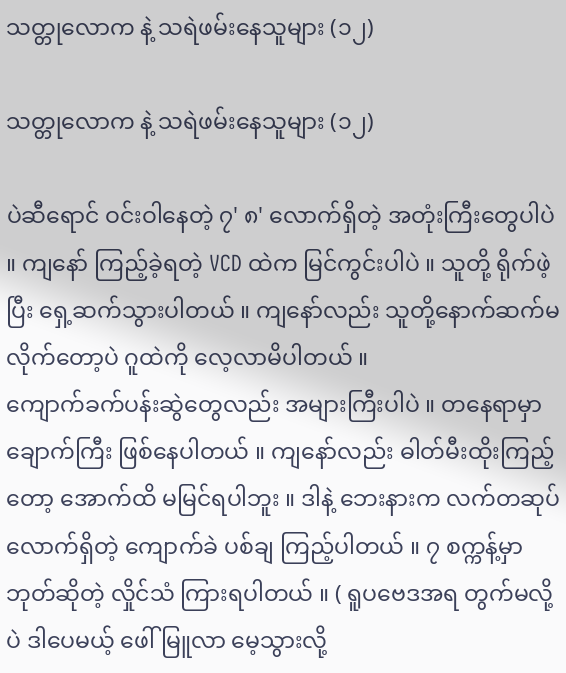သတ္တုလောက နဲ့ သရဲဖမ်းနေသူများ (၁၂)

သတ္တုလောက နဲ့ သရဲဖမ်းနေသူများ (၁၂)

ပဲဆီရောင် ဝင်းဝါနေတဲ့ ၇' ၈' လောက်ရှိတဲ့ အတုံးကြီးတွေပါပဲ ။ ကျနော် ကြည့်ခဲ့ရတဲ့ VCD ထဲက မြင်ကွင်းပါပဲ ။ သူတို့ ရိုက်ဖဲ့ပြီး ရှေ့ဆက်သွားပါတယ် ။ ကျနော်လည်း သူတို့နောက်ဆက်မလိုက်တော့ပဲ ဂူထဲကို လေ့လာမိပါတယ် ။
ကျောက်ခက်ပန်းဆွဲတွေလည်း အများကြီးပါပဲ ။ တနေရာမှာ ချောက်ကြီး ဖြစ်နေပါတယ် ။ ကျနော်လည်း ဓါတ်မီးထိုးကြည့်တော့ အောက်ထိ မမြင်ရပါဘူး ။ ဒါနဲ့ ဘေးနားက လက်တဆုပ်လောက်ရှိတဲ့ ကျောက်ခဲ ပစ်ချ ကြည့်ပါတယ် ။ ၇ စက္ကန့်မှာ ဘုတ်ဆိုတဲ့ လှိုင်သံ ကြားရပါတယ် ။ ( ရူပဗေဒအရ တွက်မလို့ပဲ ဒါပေမယ့် ဖေါ်မြူလာ မေ့သွားလို့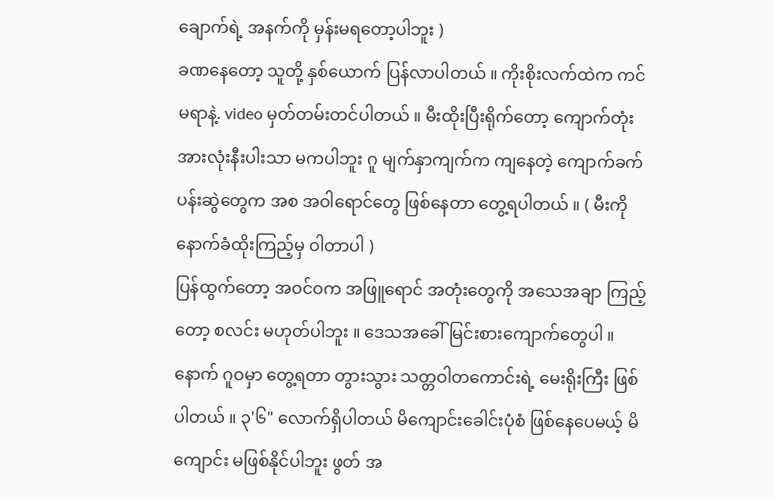ချောက်ရဲ့ အနက်ကို မှန်းမရတော့ပါဘူး )
ခဏနေတော့ သူတို့ နှစ်ယောက် ပြန်လာပါတယ် ။ ကိုးစိုးလက်ထဲက ကင်မရာနဲ့. video မှတ်တမ်းတင်ပါတယ် ။ မီးထိုးပြီးရိုက်တော့ ကျောက်တုံးအားလုံးနီးပါးသာ မကပါဘူး ဂူ မျက်နှာကျက်က ကျနေတဲ့ ကျောက်ခက် ပန်းဆွဲတွေက အစ အဝါရောင်တွေ ဖြစ်နေတာ တွေ့ရပါတယ် ။ ( မီးကို နောက်ခံထိုးကြည့်မှ ဝါတာပါ )
ပြန်ထွက်တော့ အဝင်ဝက အဖြူရောင် အတုံးတွေကို အသေအချာ ကြည့်တော့ စလင်း မဟုတ်ပါဘူး ။ ဒေသအခေါ် မြင်းစားကျောက်တွေပါ ။ နောက် ဂူဝမှာ တွေ့ရတာ တွားသွား သတ္တဝါတကောင်းရဲ့ မေးရိုးကြီး ဖြစ်ပါတယ် ။ ၃'၆" လောက်ရှိပါတယ် မိကျောင်းခေါင်းပုံစံ ဖြစ်နေပေမယ့် မိကျောင်း မဖြစ်နိုင်ပါဘူး ဖွတ် အ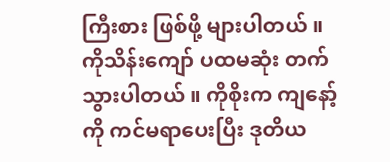ကြီးစား ဖြစ်ဖို့ များပါတယ် ။
ကိုသိန်းကျော် ပထမဆုံး တက်သွားပါတယ် ။ ကိုစိုးက ကျနော့်ကို ကင်မရာပေးပြီး ဒုတိယ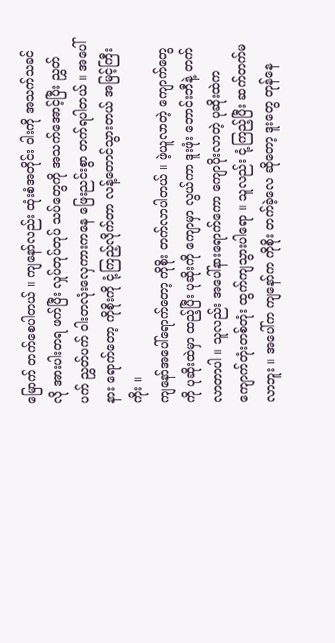မြောက် တက်စေပါတယ် ။ ကျနော်လည်း ထုံးစံအတိုင်း ဝါးကို အသက်သခင်လို အားပါးတရ ဖက်ပြီး လှုပ်တုပ်တုပ် သပ်တွေကို အသက်အောင့်ပြီး ညွှတ်ပက် ညွှတ်ပက် ဝါးတလုံးလှေကားကနေ ဖြေးညင်းစွာ တက်ရပါတယ် ။ အပေါ်နား ရောက်တော့ ကိုစိုးကို ငုံ့ကြည့်လိုက်တာ လန့်တောင်သွားတယ် အမြင့်ကြီးကိုး ။
ကျနော်အပေါ်ရောက်တော့ ကိုစိုး တက်လာပါတယ် ။ ဖဲ့ယူလာတဲ့ ကျောက်တွေကို ပုဆိုးထဲမှာ ထည့်ပြီး ပုဆိုးကို ကျောမှာ လွယ်ကာ ဒူးဖုံး ဘောင်းဘီနဲ့ တက်လာတာပါ ။ သူလည်း အပေါ်နားရောက်ကော ကျောပိုးလာတဲ့ ပုဆိုးထဲက ကျောက်တုံးတစ်တုံး ထွက်ကျသွားပါရော ။ သူလည်း ငုံ့ကြည့်ပြီး ဆက်တက်မလာဘူး ။ အပေါ်က ကျနော်က ကိုစိုး တက်ခဲ့လေ ဆိုတော့ ဒူးတွေ တုန်နေ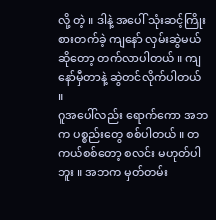လို့ တဲ့ ။ ဒါနဲ့ အပေါ် သုံးဆင့်ကြိုးစားတက်ခဲ့ ကျနော် လှမ်းဆွဲမယ် ဆိုတော့ တက်လာပါတယ် ။ ကျနော်မှီတာနဲ့ ဆွဲတင်လိုက်ပါတယ် ။
ဂူအပေါ်လည်း ရောက်ကော အဘက ပစ္စည်းတွေ စစ်ပါတယ် ။ တကယ်စစ်တော့ စလင်း မဟုတ်ပါဘူး ။ အဘက မှတ်တမ်း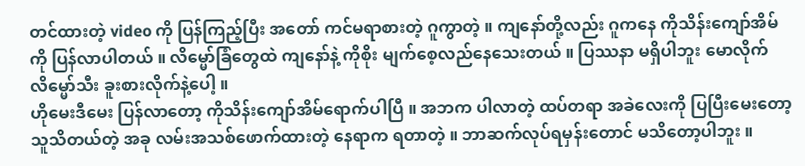တင်ထားတဲ့ video ကို ပြန်ကြည့်ပြီး အတော် ကင်မရာစားတဲ့ ဂူကွာတဲ့ ။ ကျနော်တို့လည်း ဂူကနေ ကိုသိန်းကျော်အိမ်ကို ပြန်လာပါတယ် ။ လိမ္မော်ခြံတွေထဲ ကျနော်နဲ့ ကိုစိုး မျက်စေ့လည်နေသေးတယ် ။ ပြဿနာ မရှိပါဘူး မောလိုက် လိမ္မော်သီး ခူးစားလိုက်နဲ့ပေါ့ ။
ဟိုမေးဒီမေး ပြန်လာတော့ ကိုသိန်းကျော်အိမ်ရောက်ပါပြီ ။ အဘက ပါလာတဲ့ ထပ်တရာ အခဲလေးကို ပြပြီးမေးတော့ သူသိတယ်တဲ့ အခု လမ်းအသစ်ဖောက်ထားတဲ့ နေရာက ရတာတဲ့ ။ ဘာဆက်လုပ်ရမှန်းတောင် မသိတော့ပါဘူး ။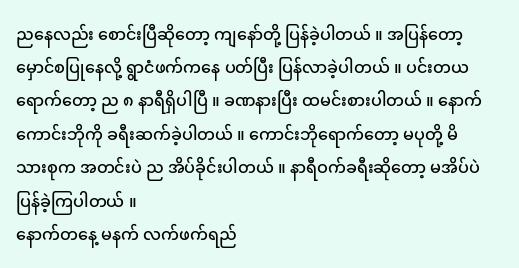ညနေလည်း စောင်းပြီဆိုတော့ ကျနော်တို့ ပြန်ခဲ့ပါတယ် ။ အပြန်တော့ မှောင်စပြုနေလို့ ရွာငံဖက်ကနေ ပတ်ပြီး ပြန်လာခဲ့ပါတယ် ။ ပင်းတယရောက်တော့ ည ၈ နာရီရှိပါပြီ ။ ခဏနားပြီး ထမင်းစားပါတယ် ။ နောက် ကောင်းဘိုကို ခရီးဆက်ခဲ့ပါတယ် ။ ကောင်းဘိုရောက်တော့ မပုတို့ မိသားစုက အတင်းပဲ ည အိပ်ခိုင်းပါတယ် ။ နာရီဝက်ခရီးဆိုတော့ မအိပ်ပဲ ပြန်ခဲ့ကြပါတယ် ။
နောက်တနေ့ မနက် လက်ဖက်ရည်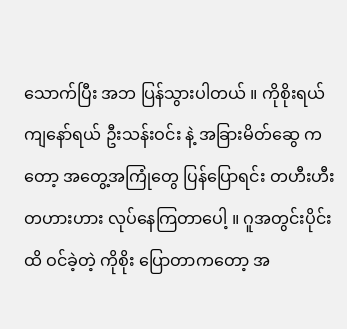သောက်ပြီး အဘ ပြန်သွားပါတယ် ။ ကိုစိုးရယ် ကျနော်ရယ် ဦးသန်းဝင်း နဲ့ အခြားမိတ်ဆွေ ကတော့ အတွေ့အကြုံတွေ ပြန်ပြောရင်း တဟီးဟီး တဟားဟား လုပ်နေကြတာပေါ့ ။ ဂူအတွင်းပိုင်းထိ ဝင်ခဲ့တဲ့ ကိုစိုး ပြောတာကတော့ အ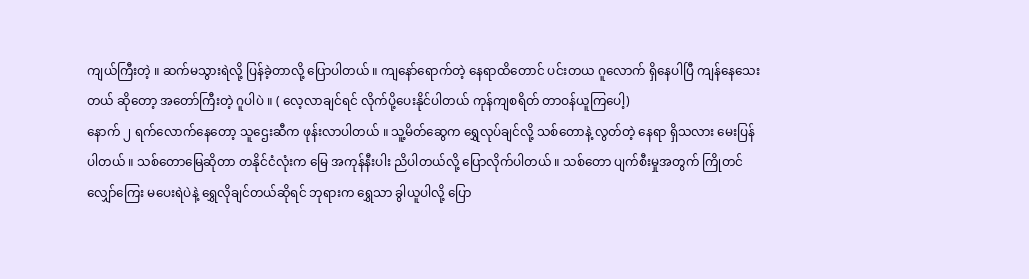ကျယ်ကြီးတဲ့ ။ ဆက်မသွားရဲလို့ ပြန်ခဲ့တာလို့ ပြောပါတယ် ။ ကျနော်ရောက်တဲ့ နေရာထိတောင် ပင်းတယ ဂူလောက် ရှိနေပါပြီ ကျန်နေသေးတယ် ဆိုတော့ အတော်ကြီးတဲ့ ဂူပါပဲ ။ ( လေ့လာချင်ရင် လိုက်ပို့ပေးနိုင်ပါတယ် ကုန်ကျစရိတ် တာဝန်ယူကြပေါ့)
နောက် ၂ ရက်လောက်နေတော့ သူဌေးဆီက ဖုန်းလာပါတယ် ။ သူ့မိတ်ဆွေက ရွှေလုပ်ချင်လို့ သစ်တောနဲ့ လွတ်တဲ့ နေရာ ရှိသလား မေးပြန်ပါတယ် ။ သစ်တောမြေဆိုတာ တနိုင်ငံလုံးက မြေ အကုန်နီးပါး ညိပါတယ်လို့ ပြောလိုက်ပါတယ် ။ သစ်တော ပျက်စီးမှုအတွက် ကြိုတင်လျှော်ကြေး မပေးရဲပဲနဲ့ ရွှေလိုချင်တယ်ဆိုရင် ဘုရားက ရွှေသာ ခွါယူပါလို့ ပြော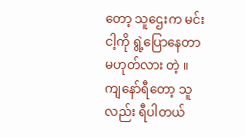တော့ သူဌေးက မင်းငါ့ကို ရွဲ့ပြောနေတာ မဟုတ်လား တဲ့ ။ ကျနော်ရီတော့ သူလည်း ရီပါတယ်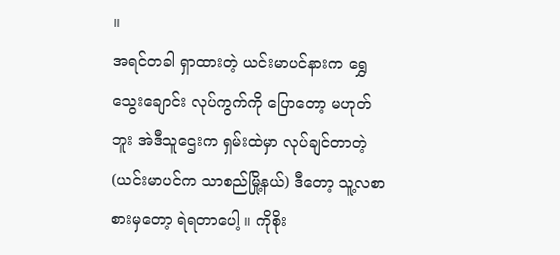။
အရင်တခါ ရှာထားတဲ့ ယင်းမာပင်နားက ရွှေသွေးချောင်း လုပ်ကွက်ကို ပြောတော့ မဟုတ်ဘူး အဲဒီသူဌေးက ရှမ်းထဲမှာ လုပ်ချင်တာတဲ့ (ယင်းမာပင်က သာစည်မြို့နယ်) ဒီတော့ သူ့လစာ စားမှတော့ ရဲရတာပေါ့ ။ ကိုစိုး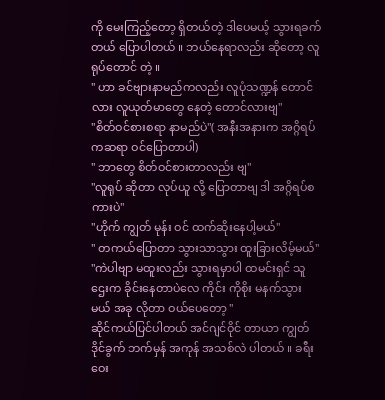ကို မေးကြည့်တော့ ရှိတယ်တဲ့ ဒါပေမယ့် သွားရခက်တယ် ပြောပါတယ် ။ ဘယ်နေရာလည်း ဆိုတော့ လူရုပ်တောင် တဲ့ ။
" ဟာ ခင်ဗျားနာမည်ကလည်း လူပုံသဏ္ဍန် တောင်လား လူယုတ်မာတွေ နေတဲ့ တောင်လားဗျ"
"စိတ်ဝင်စားစရာ နာမည်ပဲ"( အနီးအနားက အဂ္ဂိရပ်ကဆရာ ဝင်ပြောတာပါ)
" ဘာတွေ စိတ်ဝင်စားတာလည်း ဗျ"
"လူရုပ် ဆိုတာ လုပ်ယူ လို့ ပြောတာဗျ ဒါ အဂ္ဂိရပ်စကားပဲ"
"ဟိုက် ကျွတ် မုန်း ဝင် ထက်ဆိုးနေပါ့မယ်"
" တကယ်ပြောတာ သွားသာသွား ထူးခြားလိမ့်မယ်"
"ကဲပါဗျာ မထူးလည်း သွားရမှာပါ ထမင်းရှင် သူဌေးက ခိုင်းနေတာပဲလေ ကိုင်း ကိုစိုး မနက်သွားမယ် အခု လိုတာ ဝယ်ပေတော့ "
ဆိုင်ကယ်ပြင်ပါတယ် အင်ဂျင်ဝိုင် တာယာ ကျွတ် ဒိုင်ခွက် ဘက်မှန် အကုန် အသစ်လဲ ပါတယ် ။ ခရီးဝေး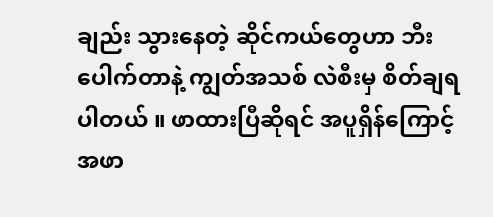ချည်း သွားနေတဲ့ ဆိုင်ကယ်တွေဟာ ဘီးပေါက်တာနဲ့ ကျွတ်အသစ် လဲစီးမှ စိတ်ချရပါတယ် ။ ဖာထားပြီဆိုရင် အပူရှိန်ကြောင့် အဖာ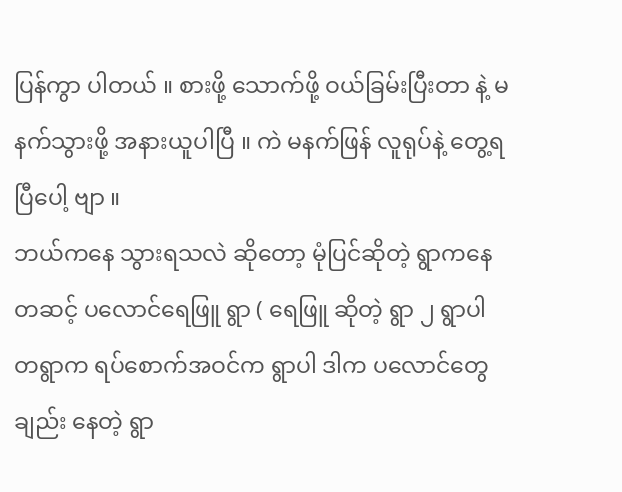ပြန်ကွာ ပါတယ် ။ စားဖို့ သောက်ဖို့ ဝယ်ခြမ်းပြီးတာ နဲ့ မနက်သွားဖို့ အနားယူပါပြီ ။ ကဲ မနက်ဖြန် လူရုပ်နဲ့ တွေ့ရပြီပေါ့ ဗျာ ။
ဘယ်ကနေ သွားရသလဲ ဆိုတော့ မုံပြင်ဆိုတဲ့ ရွာကနေ တဆင့် ပလောင်ရေဖြူ ရွာ ( ရေဖြူ ဆိုတဲ့ ရွာ ၂ ရွာပါ တရွာက ရပ်စောက်အဝင်က ရွာပါ ဒါက ပလောင်တွေချည်း နေတဲ့ ရွာ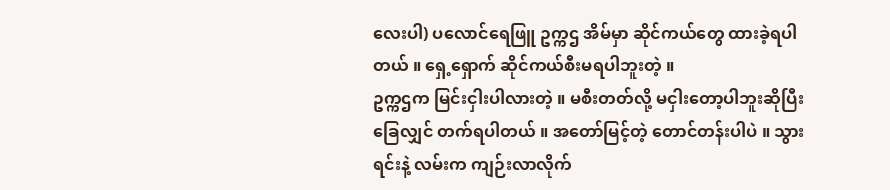လေးပါ) ပလောင်ရေဖြူ ဥက္ကဌ အိမ်မှာ ဆိုင်ကယ်တွေ ထားခဲ့ရပါတယ် ။ ရှေ့ရှောက် ဆိုင်ကယ်စီးမရပါဘူးတဲ့ ။
ဥက္ကဌက မြင်းငှါးပါလားတဲ့ ။ မစီးတတ်လို့ မငှါးတော့ပါဘူးဆိုပြီး ခြေလျှင် တက်ရပါတယ် ။ အတော်မြင့်တဲ့ တောင်တန်းပါပဲ ။ သွားရင်းနဲ့ လမ်းက ကျဉ်းလာလိုက်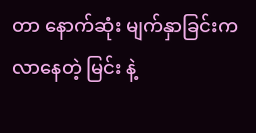တာ နောက်ဆုံး မျက်နှာခြင်းက လာနေတဲ့ မြင်း နဲ့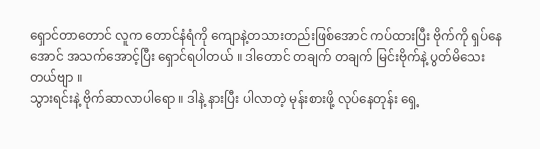ရှောင်တာတောင် လူက တောင်နံရံကို ကျောနဲ့တသားတည်းဖြစ်အောင် ကပ်ထားပြီး ဗိုက်ကို ရှပ်နေအောင် အသက်အောင့်ပြီး ရှောင်ရပါတယ် ။ ဒါတောင် တချက် တချက် မြင်းဗိုက်နဲ့ ပွတ်မိသေးတယ်ဗျာ ။
သွားရင်းနဲ့ ဗိုက်ဆာလာပါရော ။ ဒါနဲ့ နားပြီး ပါလာတဲ့ မုန်းစားဖို့ လုပ်နေတုန်း ရှေ့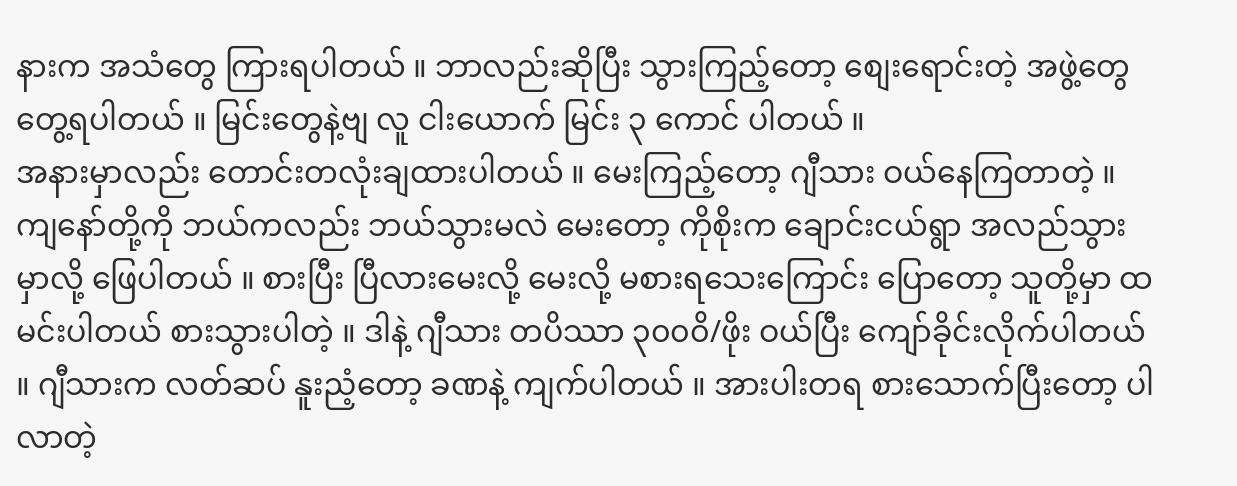နားက အသံတွေ ကြားရပါတယ် ။ ဘာလည်းဆိုပြီး သွားကြည့်တော့ စျေးရောင်းတဲ့ အဖွဲ့တွေ တွေ့ရပါတယ် ။ မြင်းတွေနဲ့ဗျ လူ ငါးယောက် မြင်း ၃ ကောင် ပါတယ် ။
အနားမှာလည်း တောင်းတလုံးချထားပါတယ် ။ မေးကြည့်တော့ ဂျီသား ဝယ်နေကြတာတဲ့ ။
ကျနော်တို့ကို ဘယ်ကလည်း ဘယ်သွားမလဲ မေးတော့ ကိုစိုးက ချောင်းငယ်ရွာ အလည်သွားမှာလို့ ဖြေပါတယ် ။ စားပြီး ပြီလားမေးလို့ မေးလို့ မစားရသေးကြောင်း ပြောတော့ သူတို့မှာ ထမင်းပါတယ် စားသွားပါတဲ့ ။ ဒါနဲ့ ဂျီသား တပိဿာ ၃၀၀၀ိ/ဖိုး ဝယ်ပြီး ကျော်ခိုင်းလိုက်ပါတယ် ။ ဂျီသားက လတ်ဆပ် နူးညံ့တော့ ခဏနဲ့ ကျက်ပါတယ် ။ အားပါးတရ စားသောက်ပြီးတော့ ပါလာတဲ့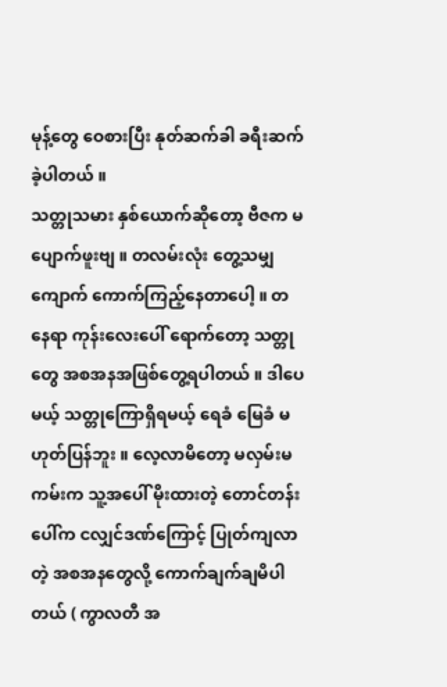မုန့်တွေ ဝေစားပြီး နုတ်ဆက်ခါ ခရီးဆက်ခဲ့ပါတယ် ။
သတ္တုသမား နှစ်ယောက်ဆိုတော့ ဗီဇက မပျောက်ဖူးဗျ ။ တလမ်းလုံး တွေ့သမျှ ကျောက် ကောက်ကြည့်နေတာပေါ့ ။ တနေရာ ကုန်းလေးပေါ် ရောက်တော့ သတ္တုတွေ အစအနအဖြစ်တွေ့ရပါတယ် ။ ဒါပေမယ့် သတ္တုကြောရှိရမယ့် ရေခံ မြေခံ မဟုတ်ပြန်ဘူး ။ လေ့လာမိတော့ မလှမ်းမကမ်းက သူ့အပေါ် မိုးထားတဲ့ တောင်တန်းပေါ်က ငလျှင်ဒဏ်ကြောင့် ပြုတ်ကျလာတဲ့ အစအနတွေလို့ ကောက်ချက်ချမိပါတယ် ( ကွာလတီ အ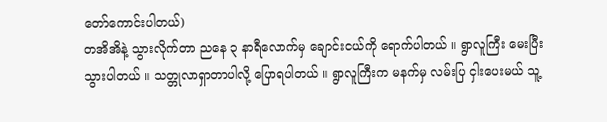တော်ကောင်းပါတယ်)
တအိအိနဲ့ သွားလိုက်တာ ညနေ ၃ နာရီလောက်မှ ချောင်းငယ်ကို ရောက်ပါတယ် ။ ရွာလူကြီး မေးပြီး သွားပါတယ် ။ သတ္တုလာရှာတာပါလို့ ပြောရပါတယ် ။ ရွာလူကြီးက မနက်မှ လမ်းပြ ငှါးပေးမယ် သူ့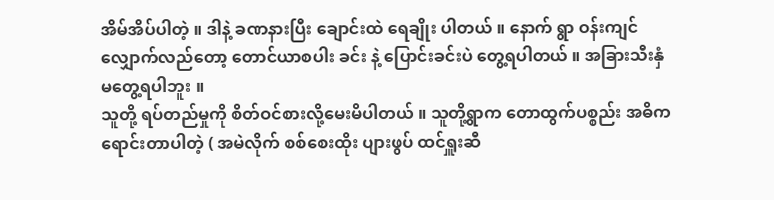အိမ်အိပ်ပါတဲ့ ။ ဒါနဲ့ ခဏနားပြီး ချောင်းထဲ ရေချိုး ပါတယ် ။ နောက် ရွာ ဝန်းကျင် လျှောက်လည်တော့ တောင်ယာစပါး ခင်း နဲ့ ပြောင်းခင်းပဲ တွေ့ရပါတယ် ။ အခြားသီးနှံ မတွေ့ရပါဘူး ။
သူတို့ ရပ်တည်မှုကို စိတ်ဝင်စားလို့မေးမိပါတယ် ။ သူတို့ရွာက တောထွက်ပစ္စည်း အဓိက ရောင်းတာပါတဲ့ ( အမဲလိုက် စစ်စေးထိုး ပျားဖွပ် ထင်ရှူးဆီ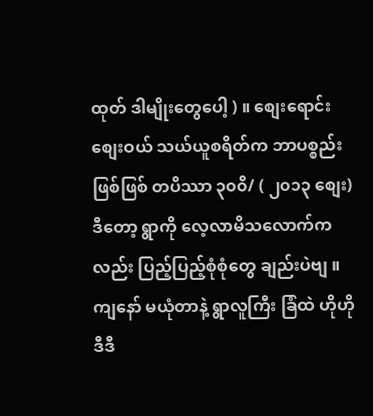ထုတ် ဒါမျိုးတွေပေါ့ ) ။ စျေးရောင်း စျေးဝယ် သယ်ယူစရိတ်က ဘာပစ္စည်းဖြစ်ဖြစ် တပိဿာ ၃၀၀ိ/ ( ၂၀၁၃ စျေး) ဒီတော့ ရွာကို လေ့လာမိသလောက်ကလည်း ပြည့်ပြည့်စုံစုံတွေ ချည်းပဲဗျ ။ ကျနော် မယုံတာနဲ့ ရွာလူကြီး ခြံထဲ ဟိုဟို ဒီဒီ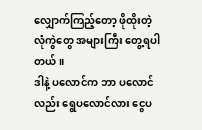လျှောက်ကြည့်တော့ ဖိုထိုးတဲ့ လုံကွဲတွေ အများကြီး တွေ့ရပါတယ် ။
ဒါနဲ့ ပလောင်က ဘာ ပလောင်လည်း ရွေပလောင်လား ငွေပ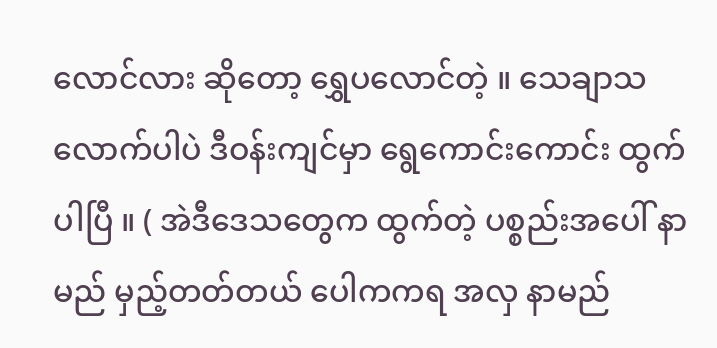လောင်လား ဆိုတော့ ရွှေပလောင်တဲ့ ။ သေချာသလောက်ပါပဲ ဒီဝန်းကျင်မှာ ရွေကောင်းကောင်း ထွက်ပါပြီ ။ ( အဲဒီဒေသတွေက ထွက်တဲ့ ပစ္စည်းအပေါ် နာမည် မှည့်တတ်တယ် ပေါကကရ အလှ နာမည်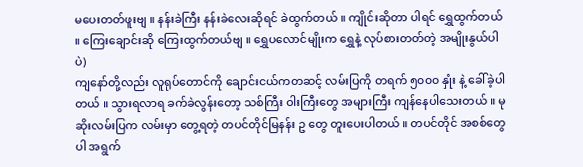မပေးတတ်ဖူးဗျ ။ နန်းခဲကြီး နန်းခဲလေးဆိုရင် ခဲထွက်တယ် ။ ကျိုင်းဆိုတာ ပါရင် ရွှေထွက်တယ် ။ ကြေးချောင်းဆို ကြေးထွက်တယ်ဗျ ။ ရွှေပလောင်မျိုးက ရွှေနဲ့ လုပ်စားတတ်တဲ့ အမျိုးနွယ်ပါပဲ)
ကျနော်တို့လည်း လူရုပ်တောင်ကို ချောင်းငယ်ကတဆင့် လမ်းပြကို တရက် ၅၀၀၀ နှုံး နဲ့ ခေါ်ခဲ့ပါတယ် ။ သွားရလာရ ခက်ခဲလွန်းတော့ သစ်ကြီး ဝါးကြီးတွေ အများကြီး ကျန်နေပါသေးတယ် ။ မုဆိုးလမ်းပြက လမ်းမှာ တွေ့ရတဲ့ တပင်တိုင်မြနန်း ဥ တွေ တူးပေးပါတယ် ။ တပင်တိုင် အစစ်တွေပါ အရွက်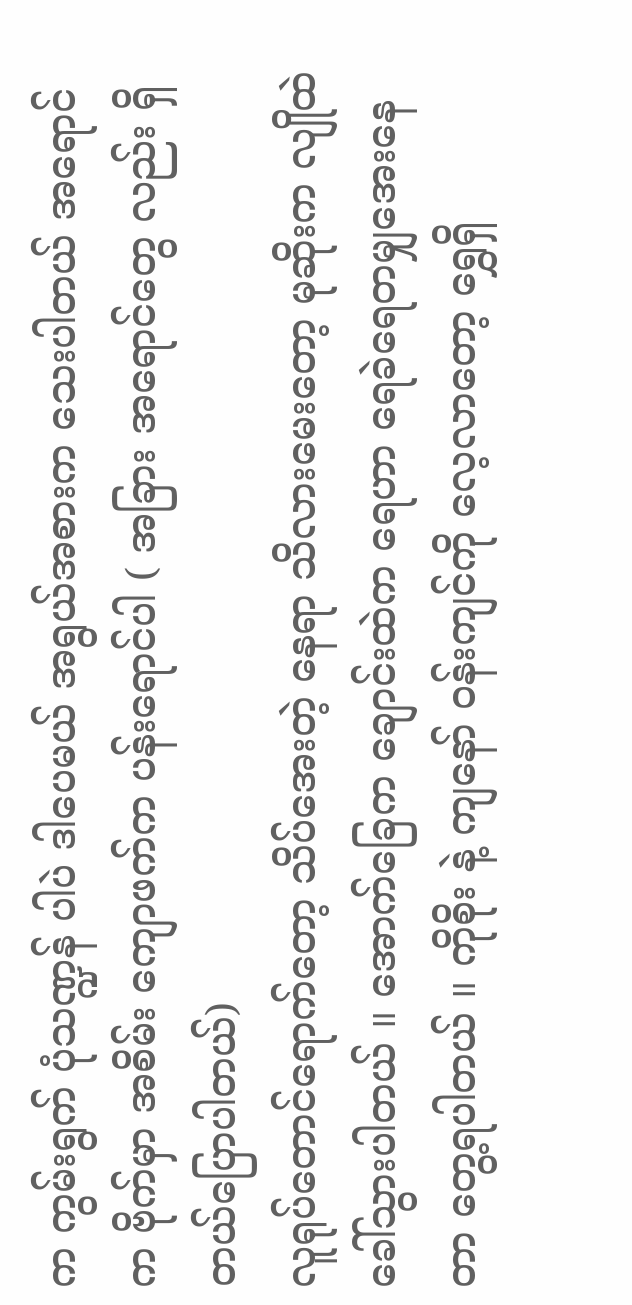က ကွမ်းရွက် ပုံသဏ္ဍန် ပါပဲ ဒါပေမယ် အရွယ်အစားက သေးပါတယ် အရောင်က ဗိုက်မှာ အစိမ်း ကျောဖက်က ပန်းရောင်ပါ ( အခြား အရောင်တွေ လည်း ရှိတယ်ပြောပါတယ်)
လူရုပ်တောင်ရောက်တော့ သိပ်အေးတဲ့ နေရာ သိလားမေးတော့ မုဆိုးက လျိုထဲ ခေါ်သွားပါတယ် ။ အောက်ခြေက ချောင်းထဲက ရေဟာ ရေခဲရေတမျှအေးနေတာ တွေ့ရပါတယ် ။ ကိုစိုး နဲ့ ကျနော် ဝန်းကျင်ကို လေ့လာတော့ ရွှေရှိ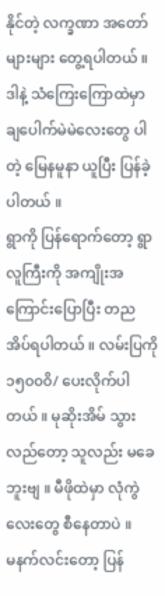နိုင်တဲ့ လက္ခဏာ အတော်များများ တွေ့ရပါတယ် ။ ဒါနဲ့ သံကြေးကြောထဲမှာ ချပေါက်မဲမဲလေးတွေ ပါတဲ့ မြေနမူနာ ယူပြီး ပြန်ခဲ့ပါတယ် ။
ရွာကို ပြန်ရောက်တော့ ရွာလူကြီးကို အကျိုးအကြောင်းပြောပြီး တည အိပ်ရပါတယ် ။ လမ်းပြကို ၁၅၀၀၀ိ/ ပေးလိုက်ပါတယ် ။ မုဆိုးအိမ် သွားလည်တော့ သူလည်း မခေဘူးဗျ ။ မီဖိုထဲမှာ လုံကွဲလေးတွေ စီနေတာပဲ ။
မနက်လင်းတော့ ပြန်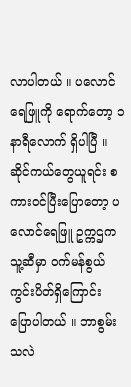လာပါတယ် ။ ပလောင်ရေဖြူကို ရောက်တော့ ၁ နာရီလောက် ရှိပါပြီ ။ ဆိုင်ကယ်တွေယူရင်း စကားဝင်ပြီးပြောတော့ ပလောင်ရေဖြူ ဥက္ကဌက သူ့ဆီမှာ ဝက်မန်စွယ်ကွင်းပိတ်ရှိကြောင်း ပြောပါတယ် ။ ဘာစွမ်းသလဲ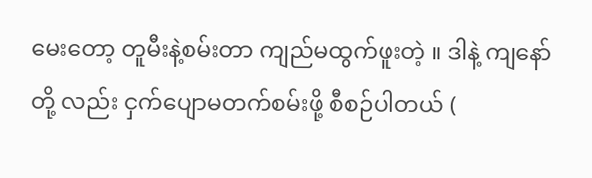မေးတော့ တူမီးနဲ့စမ်းတာ ကျည်မထွက်ဖူးတဲ့ ။ ဒါနဲ့ ကျနော်တို့ လည်း ငှက်ပျောမတက်စမ်းဖို့ စီစဉ်ပါတယ် (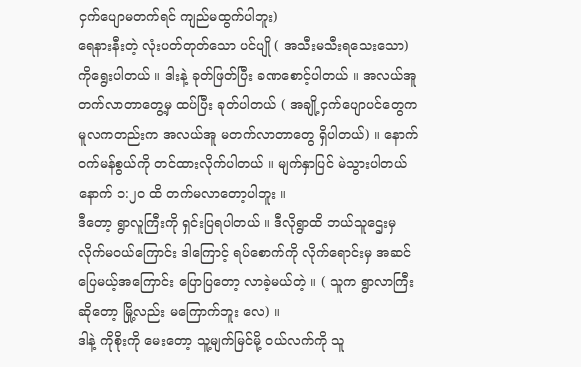ငှက်ပျောမတက်ရင် ကျည်မထွက်ပါဘူး)
ရေနားနီးတဲ့ လုံးပတ်တုတ်သော ပင်ပျို ( အသီးမသီးရသေးသော) ကိုရွေးပါတယ် ။ ဒါးနဲ့ ခုတ်ဖြတ်ပြီး ခဏစောင့်ပါတယ် ။ အလယ်အူတက်လာတာတွေ့မှ ထပ်ပြီး ခုတ်ပါတယ် ( အချို့ငှက်ပျောပင်တွေက မူလကတည်းက အလယ်အူ မတက်လာတာတွေ ရှိပါတယ်) ။ နောက်ဝက်မန်စွယ်ကို တင်ထားလိုက်ပါတယ် ။ မျက်နှာပြင် မဲသွားပါတယ် နောက် ၁:၂၀ ထိ တက်မလာတော့ပါဘူး ။
ဒီတော့ ရွာလူကြီးကို ရှင်းပြရပါတယ် ။ ဒီလိုရွာထိ ဘယ်သူဌေးမှ လိုက်မဝယ်ကြောင်း ဒါကြောင့် ရပ်စောက်ကို လိုက်ရောင်းမှ အဆင်ပြေမယ့်အကြောင်း ပြောပြတော့ လာခဲ့မယ်တဲ့ ။ ( သူက ရွာလာကြီးဆိုတော့ မြို့လည်း မကြောက်ဘူး လေ) ။
ဒါနဲ့ ကိုစိုးကို မေးတော့ သူ့မျက်မြင်မို့ ဝယ်လက်ကို သူ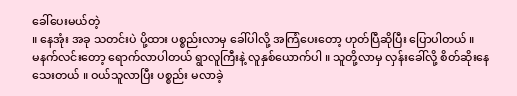ခေါ်ပေးမယ်တဲ့
။ နေအုံး အခု သတင်းပဲ ပို့ထား ပစ္စည်းလာမှ ခေါ်ပါလို့ အကြံပေးတော့ ဟုတ်ပြီဆိုပြီး ပြောပါတယ် ။
မနက်လင်းတော့ ရောက်လာပါတယ် ရွာလူကြီးနဲ့ လူနှစ်ယောက်ပါ ။ သူတို့လာမှ လှန်းခေါ်လို့ စိတ်ဆိုးနေသေးတယ် ။ ဝယ်သူလာပြီး ပစ္စည်း မလာခဲ့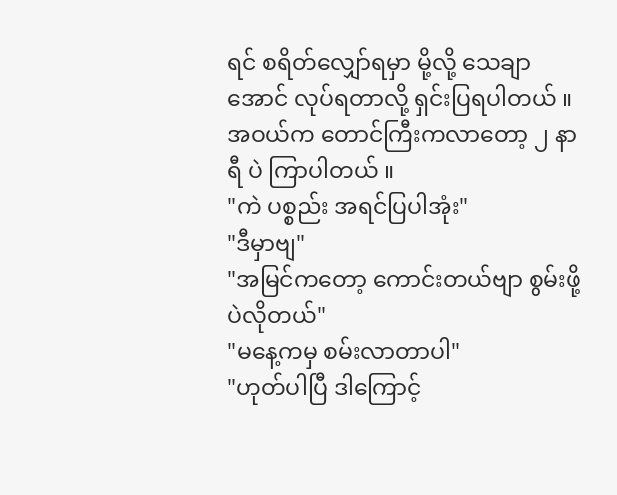ရင် စရိတ်လျှော်ရမှာ မို့လို့ သေချာအောင် လုပ်ရတာလို့ ရှင်းပြရပါတယ် ။
အဝယ်က တောင်ကြီးကလာတော့ ၂ နာရီ ပဲ ကြာပါတယ် ။
"ကဲ ပစ္စည်း အရင်ပြပါအုံး"
"ဒီမှာဗျ"
"အမြင်ကတော့ ကောင်းတယ်ဗျာ စွမ်းဖို့ပဲလိုတယ်"
"မနေ့ကမှ စမ်းလာတာပါ"
"ဟုတ်ပါပြီ ဒါကြောင့်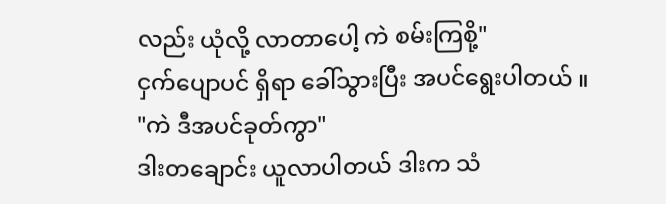လည်း ယုံလို့ လာတာပေါ့ ကဲ စမ်းကြစို့"
ငှက်ပျောပင် ရှိရာ ခေါ်သွားပြီး အပင်ရွေးပါတယ် ။
"ကဲ ဒီအပင်ခုတ်ကွာ"
ဒါးတချောင်း ယူလာပါတယ် ဒါးက သံ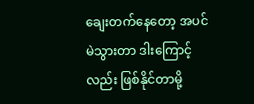ချေးတက်နေတော့ အပင်မဲသွားတာ ဒါးကြောင့်လည်း ဖြစ်နိုင်တာမို့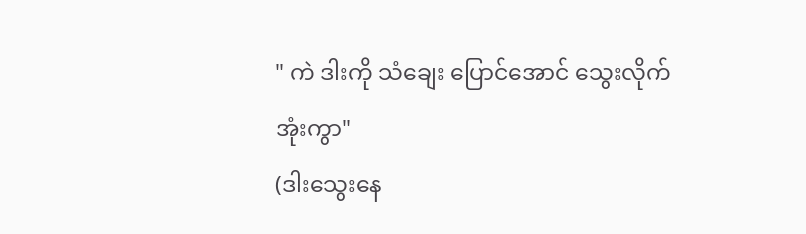" ကဲ ဒါးကို သံချေး ပြောင်အောင် သွေးလိုက်အုံးကွာ"
(ဒါးသွေးနေ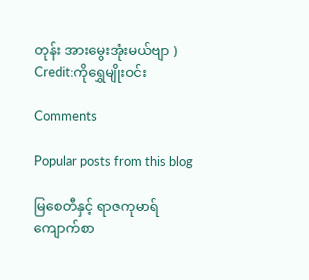တုန်း အားမွေးအုံးမယ်ဗျာ )
Credit:ကိုရွှေမျိုးဝင်း

Comments

Popular posts from this blog

မြစေတီနှင့် ရာဇကုမာရ် ကျောက်စာ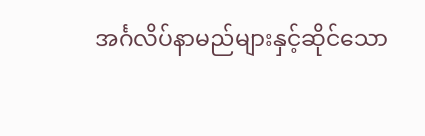အင်္ဂလိပ်နာမည်များနှင့်ဆိုင်သော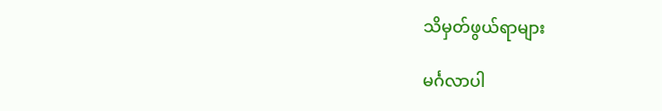သိမှတ်ဖွယ်ရာများ

မင်္ဂလာပါ